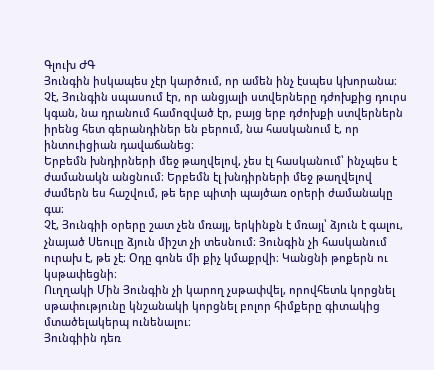Գլուխ ԺԳ
Յունգին իսկապես չէր կարծում, որ ամեն ինչ էսպես կխորանա։ Չէ, Յունգին սպասում էր, որ անցյալի ստվերները դժոխքից դուրս կգան, նա դրանում համոզված էր, բայց երբ դժոխքի ստվերներն իրենց հետ գերանդիներ են բերում, նա հասկանում է, որ ինտուիցիան դավաճանեց։
Երբեմն խնդիրների մեջ թաղվելով, չես էլ հասկանում՝ ինչպես է ժամանակն անցնում։ Երբեմն էլ խնդիրների մեջ թաղվելով ժամերն ես հաշվում, թե երբ պիտի պայծառ օրերի ժամանակը գա։
Չէ, Յունգիի օրերը շատ չեն մռայլ, երկինքն է մռայլ՝ ձյուն է գալու, չնայած Սեուլը ձյուն միշտ չի տեսնում։ Յունգին չի հասկանում ուրախ է, թե չէ։ Օդը գոնե մի քիչ կմաքրվի։ Կանցնի թոքերն ու կսթափեցնի։
Ուղղակի Մին Յունգին չի կարող չսթափվել, որովհետև կորցնել սթափությունը կնշանակի կորցնել բոլոր հիմքերը գիտակից մտածելակերպ ունենալու։
Յունգիին դեռ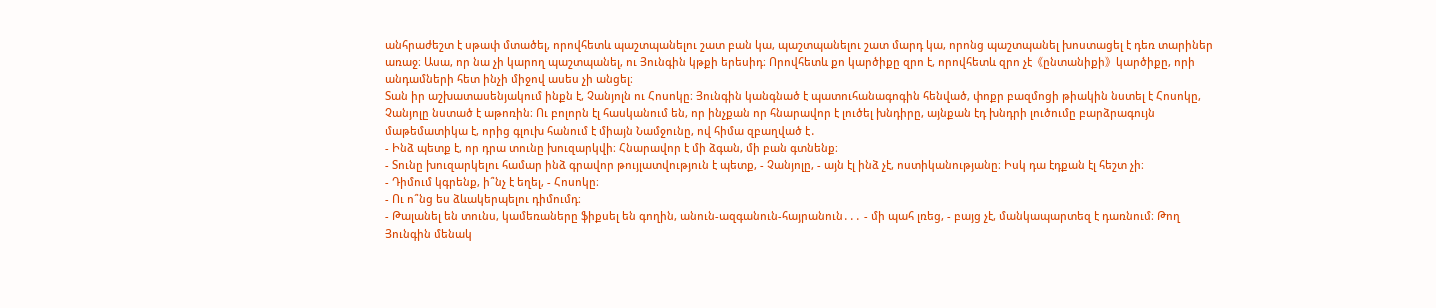անհրաժեշտ է սթափ մտածել, որովհետև պաշտպանելու շատ բան կա, պաշտպանելու շատ մարդ կա, որոնց պաշտպանել խոստացել է դեռ տարիներ առաջ։ Ասա, որ նա չի կարող պաշտպանել, ու Յունգին կթքի երեսիդ։ Որովհետև քո կարծիքը զրո է, որովհետև զրո չէ《ընտանիքի》կարծիքը, որի անդամների հետ ինչի միջով ասես չի անցել։
Տան իր աշխատասենյակում ինքն է, Չանյոլն ու Հոսոկը։ Յունգին կանգնած է պատուհանագոգին հենված, փոքր բազմոցի թիակին նստել է Հոսոկը, Չանյոլը նստած է աթոռին։ Ու բոլորն էլ հասկանում են, որ ինչքան որ հնարավոր է լուծել խնդիրը, այնքան էդ խնդրի լուծումը բարձրագույն մաթեմատիկա է, որից գլուխ հանում է միայն Նամջունը, ով հիմա զբաղված է․
- Ինձ պետք է, որ դրա տունը խուզարկվի։ Հնարավոր է մի ձգան, մի բան գտնենք։
- Տունը խուզարկելու համար ինձ գրավոր թույլատվություն է պետք, - Չանյոլը, - այն էլ ինձ չէ, ոստիկանությանը։ Իսկ դա էդքան էլ հեշտ չի։
- Դիմում կգրենք, ի՞նչ է եղել, - Հոսոկը։
- Ու ո՞նց ես ձևակերպելու դիմումդ։
- Թալանել են տունս, կամեռաները ֆիքսել են գողին, անուն-ազգանուն-հայրանուն․․․ - մի պահ լռեց, - բայց չէ, մանկապարտեզ է դառնում։ Թող Յունգին մենակ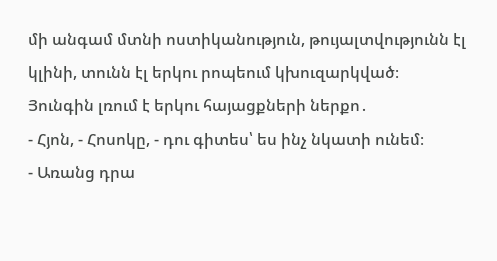մի անգամ մտնի ոստիկանություն, թույալտվությունն էլ կլինի, տունն էլ երկու րոպեում կխուզարկված։
Յունգին լռում է երկու հայացքների ներքո․
- Հյոն, - Հոսոկը, - դու գիտես՝ ես ինչ նկատի ունեմ։
- Առանց դրա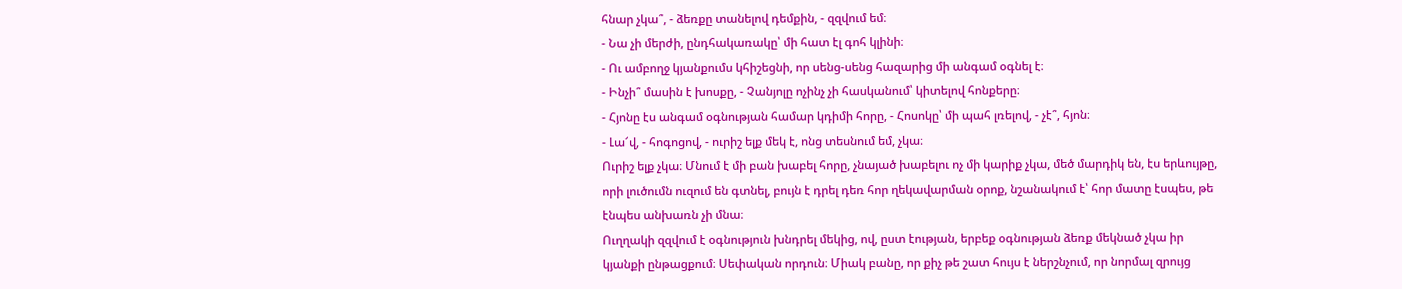հնար չկա՞, - ձեռքը տանելով դեմքին, - զզվում եմ։
- Նա չի մերժի, ընդհակառակը՝ մի հատ էլ գոհ կլինի։
- Ու ամբողջ կյանքումս կհիշեցնի, որ սենց-սենց հազարից մի անգամ օգնել է։
- Ինչի՞ մասին է խոսքը, - Չանյոլը ոչինչ չի հասկանում՝ կիտելով հոնքերը։
- Հյոնը էս անգամ օգնության համար կդիմի հորը, - Հոսոկը՝ մի պահ լռելով, - չէ՞, հյոն։
- Լա՜վ, - հոգոցով, - ուրիշ ելք մեկ է, ոնց տեսնում եմ, չկա։
Ուրիշ ելք չկա։ Մնում է մի բան խաբել հորը, չնայած խաբելու ոչ մի կարիք չկա, մեծ մարդիկ են, էս երևույթը, որի լուծումն ուզում են գտնել, բույն է դրել դեռ հոր ղեկավարման օրոք, նշանակում է՝ հոր մատը էսպես, թե էնպես անխառն չի մնա։
Ուղղակի զզվում է օգնություն խնդրել մեկից, ով, ըստ էության, երբեք օգնության ձեռք մեկնած չկա իր կյանքի ընթացքում։ Սեփական որդուն։ Միակ բանը, որ քիչ թե շատ հույս է ներշնչում, որ նորմալ զրույց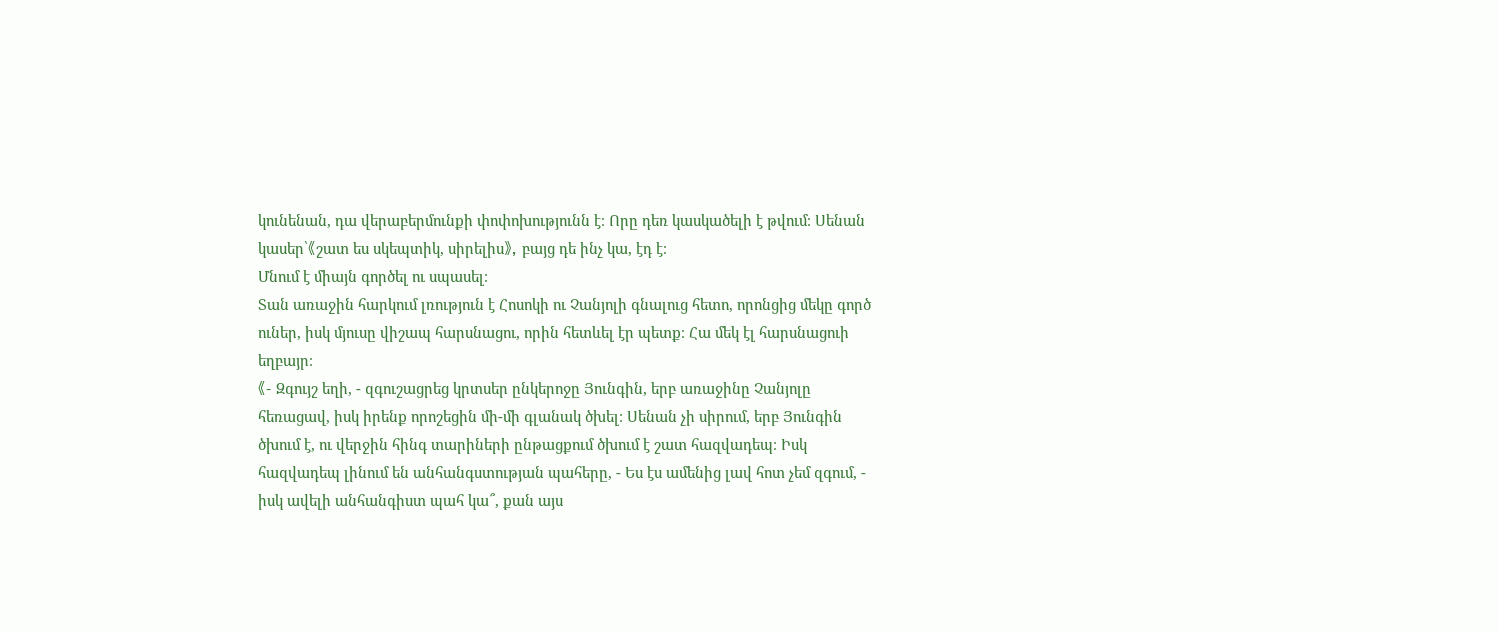կունենան, դա վերաբերմունքի փոփոխությունն է։ Որը դեռ կասկածելի է թվում։ Սենան կասեր՝《շատ ես սկեպտիկ, սիրելիս》, բայց դե ինչ կա, էդ է։
Մնում է միայն գործել ու սպասել։
Տան առաջին հարկում լռություն է Հոսոկի ու Չանյոլի գնալուց հետո, որոնցից մեկը գործ ուներ, իսկ մյուսը վիշապ հարսնացու, որին հետևել էր պետք։ Հա մեկ էլ հարսնացուի եղբայր։
《- Զգույշ եղի, - զգուշացրեց կրտսեր ընկերոջը Յունգին, երբ առաջինը Չանյոլը հեռացավ, իսկ իրենք որոշեցին մի-մի գլանակ ծխել։ Սենան չի սիրում, երբ Յունգին ծխում է, ու վերջին հինգ տարիների ընթացքում ծխում է շատ հազվադեպ։ Իսկ հազվադեպ լինում են անհանգստության պահերը, - Ես էս ամենից լավ հոտ չեմ զգում, - իսկ ավելի անհանգիստ պահ կա՞, քան այս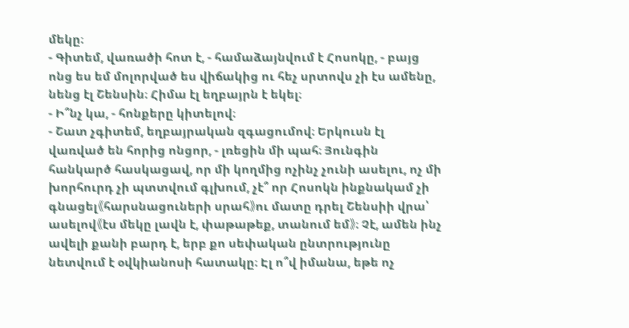մեկը։
- Գիտեմ, վառածի հոտ է, - համաձայնվում է Հոսոկը, - բայց ոնց ես եմ մոլորված ես վիճակից ու հեչ սրտովս չի էս ամենը, նենց էլ Շենսին։ Հիմա էլ եղբայրն է եկել։
- Ի՞նչ կա, - հոնքերը կիտելով։
- Շատ չգիտեմ, եղբայրական զգացումով։ Երկուսն էլ վառված են հորից ոնցոր, - լռեցին մի պահ։ Յունգին հանկարծ հասկացավ, որ մի կողմից ոչինչ չունի ասելու, ոչ մի խորհուրդ չի պտտվում գլխում, չէ՞ որ Հոսոկն ինքնակամ չի գնացել《հարսնացուների սրահ》ու մատը դրել Շենսիի վրա՝ ասելով《էս մեկը լավն է, փաթաթեք, տանում եմ》։ Չէ, ամեն ինչ ավելի քանի բարդ է, երբ քո սեփական ընտրությունը նետվում է օվկիանոսի հատակը։ Էլ ո՞վ իմանա, եթե ոչ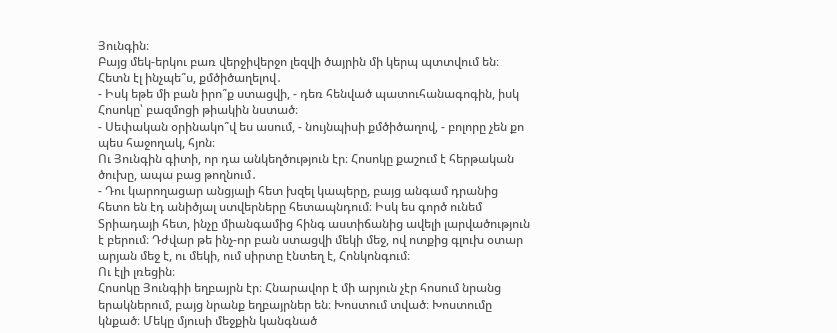Յունգին։
Բայց մեկ-երկու բառ վերջիվերջո լեզվի ծայրին մի կերպ պտտվում են։ Հետն էլ ինչպե՞ս, քմծիծաղելով․
- Իսկ եթե մի բան իրո՞ք ստացվի, - դեռ հենված պատուհանագոգին, իսկ Հոսոկը՝ բազմոցի թիակին նստած։
- Սեփական օրինակո՞վ ես ասում, - նույնպիսի քմծիծաղով, - բոլորը չեն քո պես հաջողակ, հյոն։
Ու Յունգին գիտի, որ դա անկեղծություն էր։ Հոսոկը քաշում է հերթական ծուխը, ապա բաց թողնում․
- Դու կարողացար անցյալի հետ խզել կապերը, բայց անգամ դրանից հետո են էդ անիծյալ ստվերները հետապնդում։ Իսկ ես գործ ունեմ Տրիադայի հետ, ինչը միանգամից հինգ աստիճանից ավելի լարվածություն է բերում։ Դժվար թե ինչ-որ բան ստացվի մեկի մեջ, ով ոտքից գլուխ օտար արյան մեջ է, ու մեկի, ում սիրտը էնտեղ է, Հոնկոնգում։
Ու էլի լռեցին։
Հոսոկը Յունգիի եղբայրն էր։ Հնարավոր է մի արյուն չէր հոսում նրանց երակներում, բայց նրանք եղբայրներ են։ Խոստում տված։ Խոստումը կնքած։ Մեկը մյուսի մեջքին կանգնած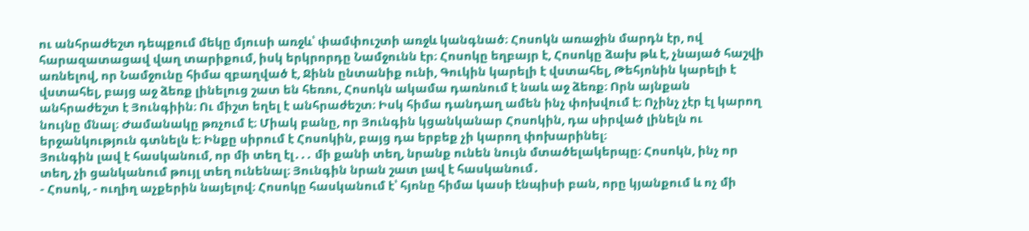ու անհրաժեշտ դեպքում մեկը մյուսի առջև՝ փամփուշտի առջև կանգնած։ Հոսոկն առաջին մարդն էր, ով հարազատացավ վաղ տարիքում, իսկ երկրորդը Նամջունն էր։ Հոսոկը եղբայր է, Հոսոկը ձախ թև է, չնայած հաշվի առնելով, որ Նամջունը հիմա զբաղված է, Ջինն ընտանիք ունի, Գուկին կարելի է վստահել, Թեհյոնին կարելի է վստահել, բայց աջ ձեռք լինելուց շատ են հեռու, Հոսոկն ակամա դառնում է նաև աջ ձեռք։ Որն այնքան անհրաժեշտ է Յունգիին։ Ու միշտ եղել է անհրաժեշտ։ Իսկ հիմա դանդաղ ամեն ինչ փոխվում է։ Ոչինչ չէր էլ կարող նույնը մնալ։ Ժամանակը թռչում է։ Միակ բանը, որ Յունգին կցանկանար Հոսոկին, դա սիրված լինելն ու երջանկություն գտնելն է։ Ինքը սիրում է Հոսոկին, բայց դա երբեք չի կարող փոխարինել։
Յունգին լավ է հասկանում, որ մի տեղ էլ․․․ մի քանի տեղ, նրանք ունեն նույն մտածելակերպը։ Հոսոկն, ինչ որ տեղ, չի ցանկանում թույլ տեղ ունենալ։ Յունգին նրան շատ լավ է հասկանում․
- Հոսոկ, - ուղիղ աչքերին նայելով։ Հոսոկը հասկանում է՝ հյոնը հիմա կասի էնպիսի բան, որը կյանքում և ոչ մի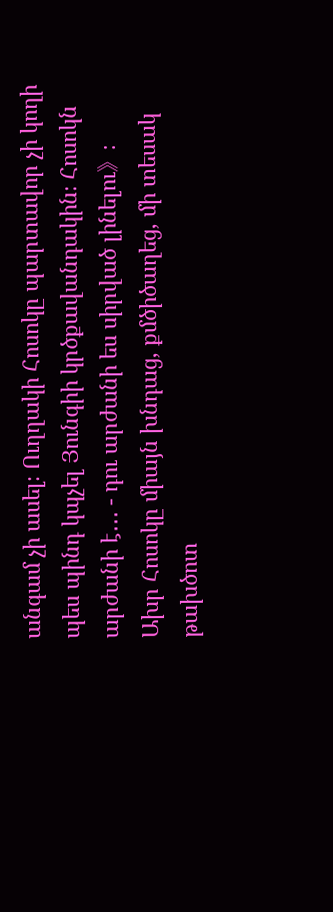անգամ չի ասել։ Ուղղակի Հոսոկը պարտավոր չի կողի պես պինդ կպչել Յունգիի կրծքավանդակին։ Հոսոկն արժանի է․․․ - դու արժանի ես սիրված լինելու》։
Ախր Հոսոկը միայն խնդաց, քմծիծաղեց, մի տեսակ թախծոտ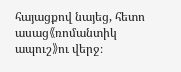հայացքով նայեց, հետո ասաց《ռոմանտիկ ապուշ》ու վերջ։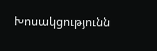Խոսակցությունն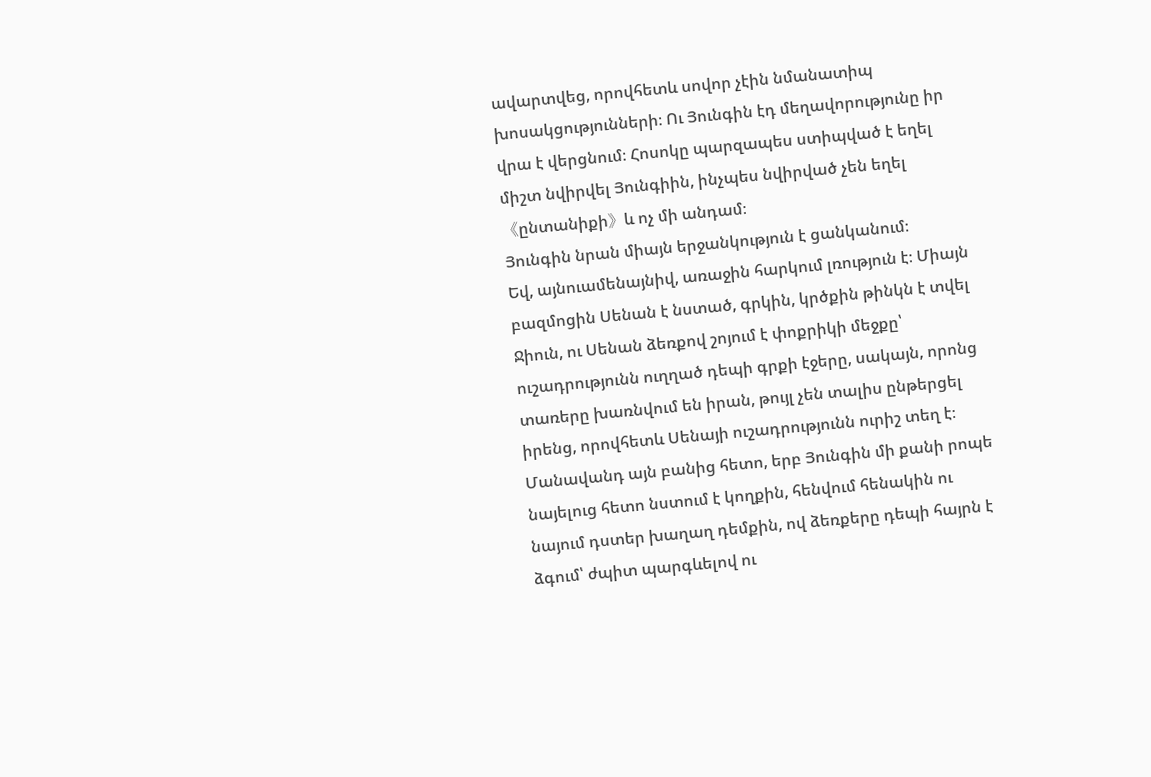ավարտվեց, որովհետև սովոր չէին նմանատիպ խոսակցությունների։ Ու Յունգին էդ մեղավորությունը իր վրա է վերցնում։ Հոսոկը պարզապես ստիպված է եղել միշտ նվիրվել Յունգիին, ինչպես նվիրված չեն եղել《ընտանիքի》և ոչ մի անդամ։
Յունգին նրան միայն երջանկություն է ցանկանում։
Եվ, այնուամենայնիվ, առաջին հարկում լռություն է։ Միայն բազմոցին Սենան է նստած, գրկին, կրծքին թինկն է տվել Ջիուն, ու Սենան ձեռքով շոյում է փոքրիկի մեջքը՝ ուշադրությունն ուղղած դեպի գրքի էջերը, սակայն, որոնց տառերը խառնվում են իրան, թույլ չեն տալիս ընթերցել իրենց, որովհետև Սենայի ուշադրությունն ուրիշ տեղ է։ Մանավանդ այն բանից հետո, երբ Յունգին մի քանի րոպե նայելուց հետո նստում է կողքին, հենվում հենակին ու նայում դստեր խաղաղ դեմքին, ով ձեռքերը դեպի հայրն է ձգում՝ ժպիտ պարգևելով ու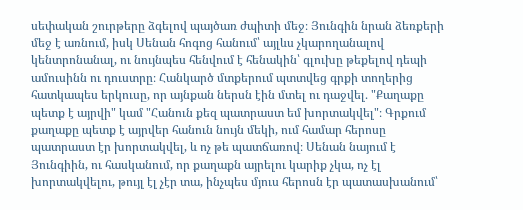սեփական շուրթերը ձգելով պայծառ ժպիտի մեջ։ Յունգին նրան ձեռքերի մեջ է առնում, իսկ Սենան հոգոց հանում՝ այլևս չկարողանալով կենտրոնանալ, ու նույնպես հենվում է հենակին՝ գլուխը թեքելով դեպի ամուսինն ու դուստրը։ Հանկարծ մտքերում պտտվեց գրքի տողերից հատկապես երկուսը, որ այնքան ներսն էին մտել ու դաջվել․ "Քաղաքը պետք է այրվի" կամ "Հանուն քեզ պատրաստ եմ խորտակվել"։ Գրքում քաղաքը պետք է այրվեր հանուն նույն մեկի, ում համար հերոսը պատրաստ էր խորտակվել, և ոչ թե պատճառով։ Սենան նայում է Յունգիին, ու հասկանում, որ քաղաքն այրելու կարիք չկա, ոչ էլ խորտակվելու, թույլ էլ չէր տա, ինչպես մյուս հերոսն էր պատասխանում՝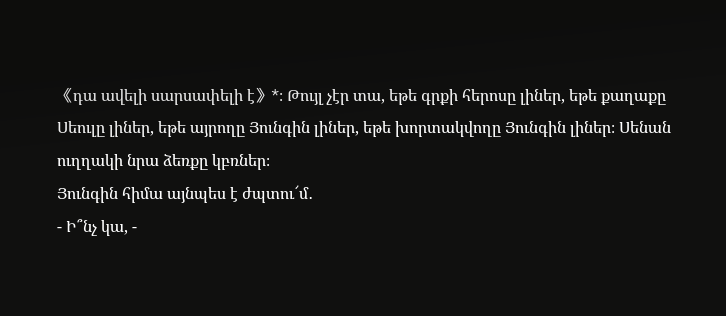《դա ավելի սարսափելի է》*։ Թույլ չէր տա, եթե գրքի հերոսը լիներ, եթե քաղաքը Սեուլը լիներ, եթե այրողը Յունգին լիներ, եթե խորտակվողը Յունգին լիներ։ Սենան ուղղակի նրա ձեռքը կբռներ։
Յունգին հիմա այնպես է ժպտու՜մ․
- Ի՞նչ կա, -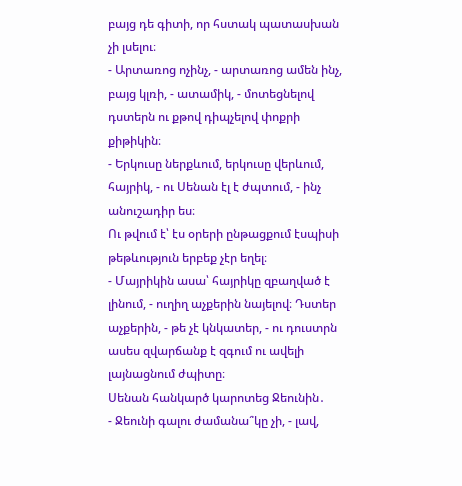բայց դե գիտի, որ հստակ պատասխան չի լսելու։
- Արտառոց ոչինչ, - արտառոց ամեն ինչ, բայց կլռի, - ատամիկ, - մոտեցնելով դստերն ու քթով դիպչելով փոքրի քիթիկին։
- Երկուսը ներքևում, երկուսը վերևում, հայրիկ, - ու Սենան էլ է ժպտում, - ինչ անուշադիր ես։
Ու թվում է՝ էս օրերի ընթացքում էսպիսի թեթևություն երբեք չէր եղել։
- Մայրիկին ասա՝ հայրիկը զբաղված է լինում, - ուղիղ աչքերին նայելով։ Դստեր աչքերին, - թե չէ կնկատեր, - ու դուստրն ասես զվարճանք է զգում ու ավելի լայնացնում ժպիտը։
Սենան հանկարծ կարոտեց Ջեունին․
- Ջեունի գալու ժամանա՞կը չի, - լավ,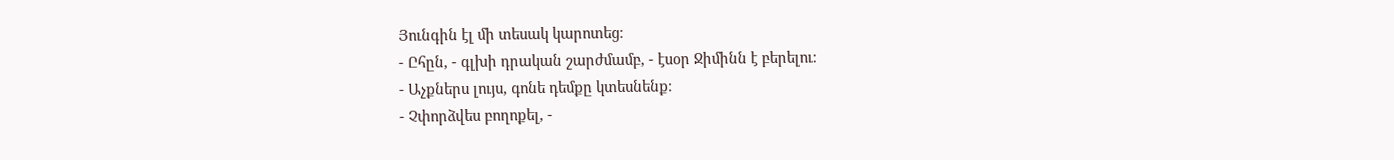Յունգին էլ մի տեսակ կարոտեց։
- Ըհըն, - գլխի դրական շարժմամբ, - էսօր Ջիմինն է բերելու։
- Աչքներս լույս, գոնե դեմքը կտեսնենք։
- Չփորձվես բողոքել, -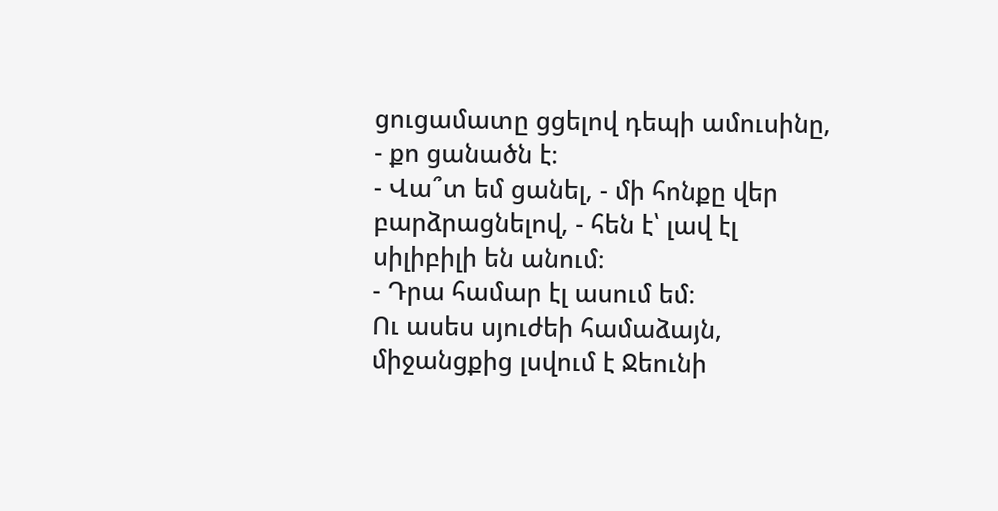ցուցամատը ցցելով դեպի ամուսինը, - քո ցանածն է։
- Վա՞տ եմ ցանել, - մի հոնքը վեր բարձրացնելով, - հեն է՝ լավ էլ սիլիբիլի են անում։
- Դրա համար էլ ասում եմ։
Ու ասես սյուժեի համաձայն, միջանցքից լսվում է Ջեունի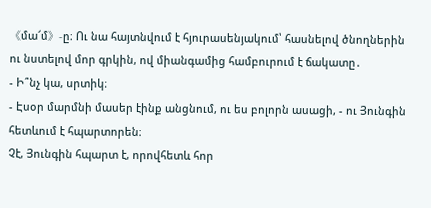《մա՜մ》-ը։ Ու նա հայտնվում է հյուրասենյակում՝ հասնելով ծնողներին ու նստելով մոր գրկին, ով միանգամից համբուրում է ճակատը․
- Ի՞նչ կա, սրտիկ։
- Էսօր մարմնի մասեր էինք անցնում, ու ես բոլորն ասացի, - ու Յունգին հետևում է հպարտորեն։
Չէ, Յունգին հպարտ է, որովհետև հոր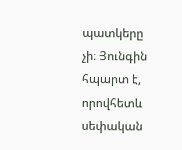պատկերը չի։ Յունգին հպարտ է, որովհետև սեփական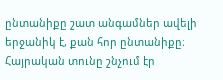ընտանիքը շատ անգամներ ավելի երջանիկ է, քան հոր ընտանիքը։ Հայրական տունը շնչում էր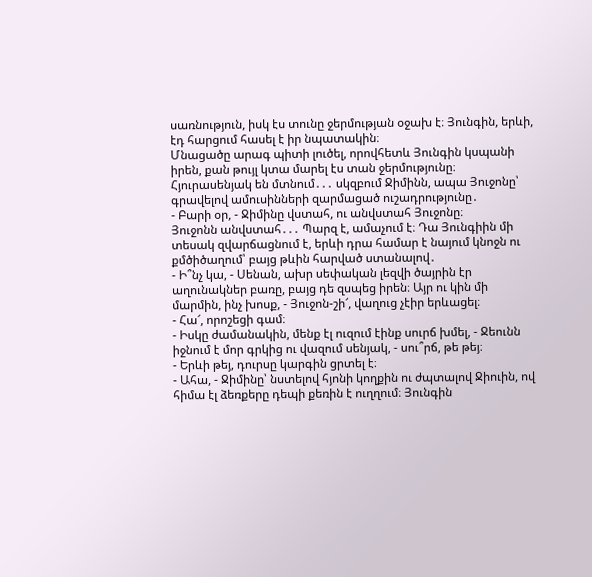սառնություն, իսկ էս տունը ջերմության օջախ է։ Յունգին, երևի, էդ հարցում հասել է իր նպատակին։
Մնացածը արագ պիտի լուծել, որովհետև Յունգին կսպանի իրեն, քան թույլ կտա մարել էս տան ջերմությունը։
Հյուրասենյակ են մտնում․․․ սկզբում Ջիմինն, ապա Յուջոնը՝ գրավելով ամուսինների զարմացած ուշադրությունը․
- Բարի օր, - Ջիմինը վստահ, ու անվստահ Յուջոնը։
Յուջոնն անվստահ․․․ Պարզ է, ամաչում է։ Դա Յունգիին մի տեսակ զվարճացնում է, երևի դրա համար է նայում կնոջն ու քմծիծաղում՝ բայց թևին հարված ստանալով․
- Ի՞նչ կա, - Սենան, ախր սեփական լեզվի ծայրին էր աղունակներ բառը, բայց դե զսպեց իրեն։ Այր ու կին մի մարմին, ինչ խոսք, - Յուջոն-շի՜, վաղուց չէիր երևացել։
- Հա՜, որոշեցի գամ։
- Իսկը ժամանակին, մենք էլ ուզում էինք սուրճ խմել, - Ջեունն իջնում է մոր գրկից ու վազում սենյակ, - սու՞րճ, թե թեյ։
- Երևի թեյ, դուրսը կարգին ցրտել է։
- Ահա, - Ջիմինը՝ նստելով հյոնի կողքին ու ժպտալով Ջիուին, ով հիմա էլ ձեռքերը դեպի քեռին է ուղղում։ Յունգին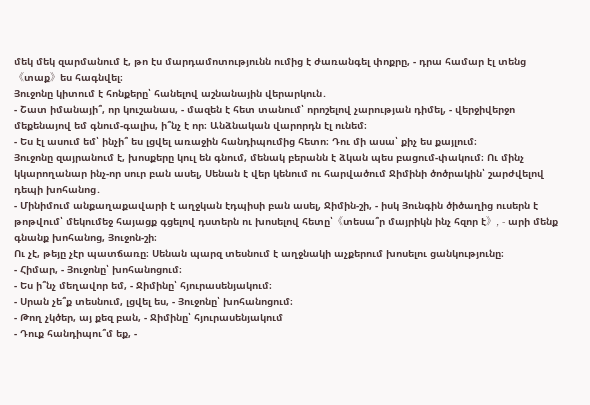մեկ մեկ զարմանում է, թո էս մարդամոտությունն ումից է ժառանգել փոքրը, - դրա համար էլ տենց《տաք》ես հագնվել։
Յուջոնը կիտում է հոնքերը՝ հանելով աշնանային վերարկուն․
- Շատ իմանայի՞, որ կուշանաս, - մազեն է հետ տանում՝ որոշելով չարության դիմել, - վերջիվերջո մեքենայով եմ գնում-գալիս, ի՞նչ է որ։ Անձնական վարորդն էլ ունեմ։
- Ես էլ ասում եմ՝ ինչի՞ ես լցվել առաջին հանդիպումից հետո։ Դու մի ասա՝ քիչ ես քայլում։
Յուջոնը զայրանում է, խոսքերը կուլ են գնում, մենակ բերանն է ձկան պես բացում-փակում։ Ու մինչ կկարողանար ինչ-որ սուր բան ասել, Սենան է վեր կենում ու հարվածում Ջիմինի ծոծրակին՝ շարժվելով դեպի խոհանոց․
- Մինիմում անքաղաքավարի է աղջկան էդպիսի բան ասել, Ջիմին-շի, - իսկ Յունգին ծիծաղից ուսերն է թոթվում՝ մեկումեջ հայացք գցելով դստերն ու խոսելով հետը՝《տեսա՞ր մայրիկն ինչ հզոր է》, - արի մենք գնանք խոհանոց, Յուջոն-շի։
Ու չէ, թեյը չէր պատճառը։ Սենան պարզ տեսնում է աղջնակի աչքերում խոսելու ցանկությունը։
- Հիմար, - Յուջոնը՝ խոհանոցում։
- Ես ի՞նչ մեղավոր եմ, - Ջիմինը՝ հյուրասենյակում։
- Սրան չե՞ք տեսնում, լցվել ես, - Յուջոնը՝ խոհանոցում։
- Թող չկծեր, այ քեզ բան, - Ջիմինը՝ հյուրասենյակում
- Դուք հանդիպու՞մ եք, -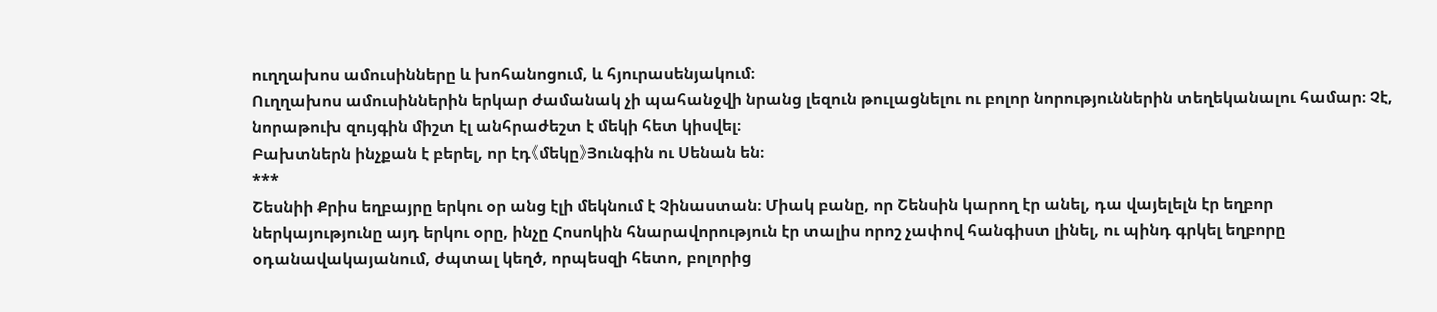ուղղախոս ամուսինները և խոհանոցում, և հյուրասենյակում։
Ուղղախոս ամուսիններին երկար ժամանակ չի պահանջվի նրանց լեզուն թուլացնելու ու բոլոր նորություններին տեղեկանալու համար։ Չէ, նորաթուխ զույգին միշտ էլ անհրաժեշտ է մեկի հետ կիսվել։
Բախտներն ինչքան է բերել, որ էդ《մեկը》Յունգին ու Սենան են։
***
Շեսնիի Քրիս եղբայրը երկու օր անց էլի մեկնում է Չինաստան։ Միակ բանը, որ Շենսին կարող էր անել, դա վայելելն էր եղբոր ներկայությունը այդ երկու օրը, ինչը Հոսոկին հնարավորություն էր տալիս որոշ չափով հանգիստ լինել, ու պինդ գրկել եղբորը օդանավակայանում, ժպտալ կեղծ, որպեսզի հետո, բոլորից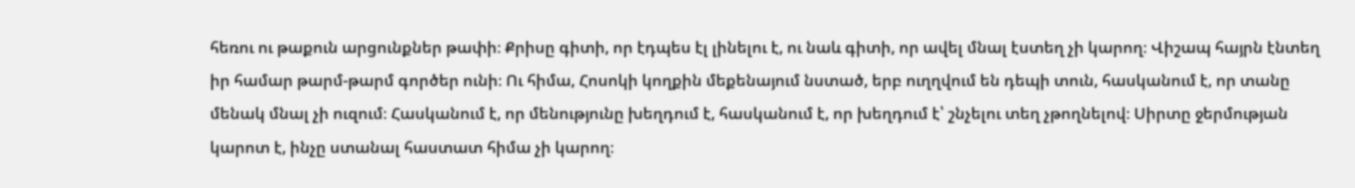հեռու ու թաքուն արցունքներ թափի։ Քրիսը գիտի, որ էդպես էլ լինելու է, ու նաև գիտի, որ ավել մնալ էստեղ չի կարող։ Վիշապ հայրն էնտեղ իր համար թարմ-թարմ գործեր ունի։ Ու հիմա, Հոսոկի կողքին մեքենայում նստած, երբ ուղղվում են դեպի տուն, հասկանում է, որ տանը մենակ մնալ չի ուզում։ Հասկանում է, որ մենությունը խեղդում է, հասկանում է, որ խեղդում է՝ շնչելու տեղ չթողնելով։ Սիրտը ջերմության կարոտ է, ինչը ստանալ հաստատ հիմա չի կարող։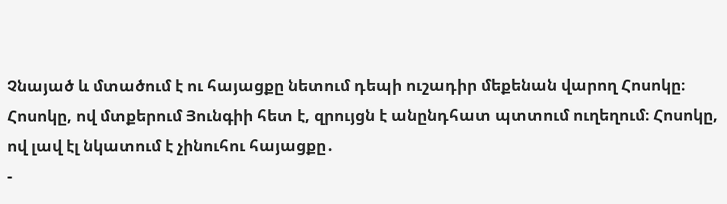Չնայած և մտածում է ու հայացքը նետում դեպի ուշադիր մեքենան վարող Հոսոկը։ Հոսոկը, ով մտքերում Յունգիի հետ է, զրույցն է անընդհատ պտտում ուղեղում։ Հոսոկը, ով լավ էլ նկատում է չինուհու հայացքը․
-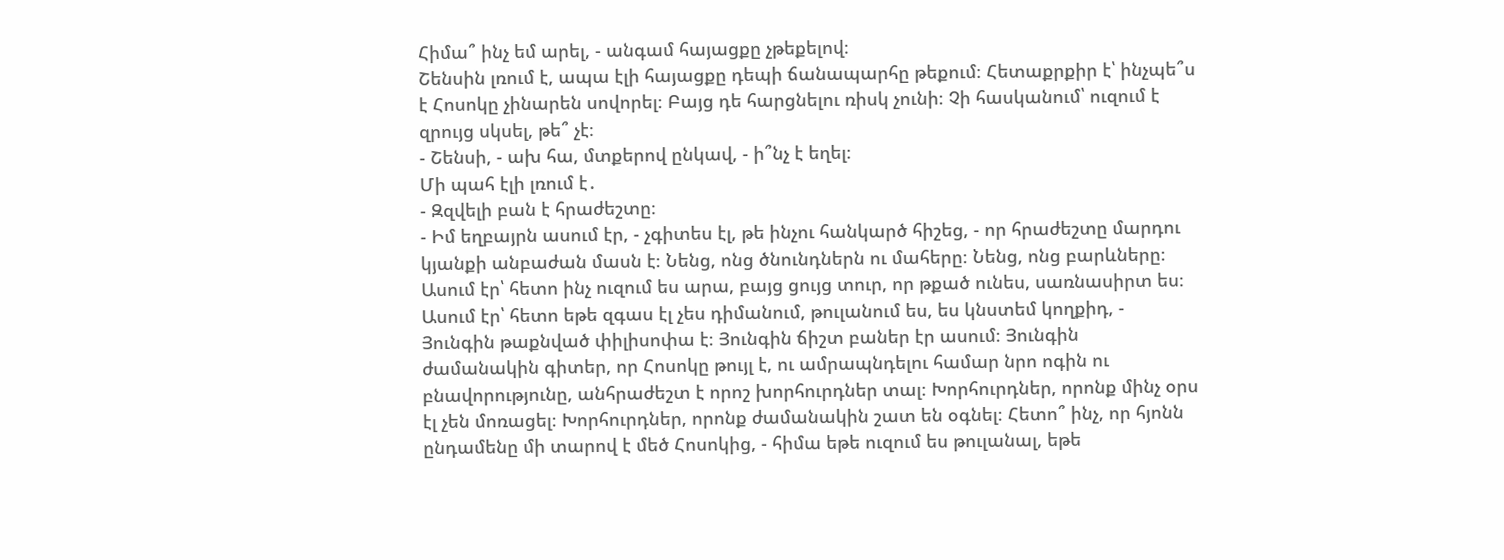Հիմա՞ ինչ եմ արել, - անգամ հայացքը չթեքելով։
Շենսին լռում է, ապա էլի հայացքը դեպի ճանապարհը թեքում։ Հետաքրքիր է՝ ինչպե՞ս է Հոսոկը չինարեն սովորել։ Բայց դե հարցնելու ռիսկ չունի։ Չի հասկանում՝ ուզում է զրույց սկսել, թե՞ չէ։
- Շենսի, - ախ հա, մտքերով ընկավ, - ի՞նչ է եղել։
Մի պահ էլի լռում է․
- Զզվելի բան է հրաժեշտը։
- Իմ եղբայրն ասում էր, - չգիտես էլ, թե ինչու հանկարծ հիշեց, - որ հրաժեշտը մարդու կյանքի անբաժան մասն է։ Նենց, ոնց ծնունդներն ու մահերը։ Նենց, ոնց բարևները։ Ասում էր՝ հետո ինչ ուզում ես արա, բայց ցույց տուր, որ թքած ունես, սառնասիրտ ես։ Ասում էր՝ հետո եթե զգաս էլ չես դիմանում, թուլանում ես, ես կնստեմ կողքիդ, - Յունգին թաքնված փիլիսոփա է։ Յունգին ճիշտ բաներ էր ասում։ Յունգին ժամանակին գիտեր, որ Հոսոկը թույլ է, ու ամրապնդելու համար նրո ոգին ու բնավորությունը, անհրաժեշտ է որոշ խորհուրդներ տալ։ Խորհուրդներ, որոնք մինչ օրս էլ չեն մոռացել։ Խորհուրդներ, որոնք ժամանակին շատ են օգնել։ Հետո՞ ինչ, որ հյոնն ընդամենը մի տարով է մեծ Հոսոկից, - հիմա եթե ուզում ես թուլանալ, եթե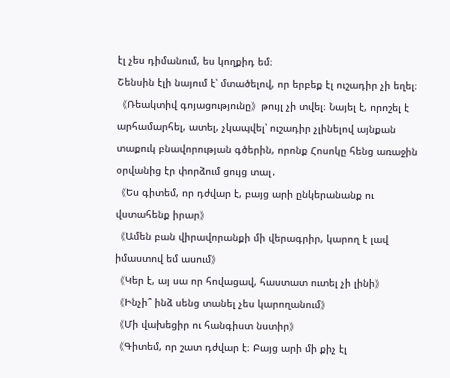էլ չես դիմանում, ես կողքիդ եմ։
Շենսին էլի նայում է՝ մտածելով, որ երբեք էլ ուշադիր չի եղել։《Ռեակտիվ գոյացությունը》թույլ չի տվել։ Նայել է, որոշել է արհամարհել, ատել, չկապվել՝ ուշադիր չլինելով այնքան տաքուկ բնավորության գծերին, որոնք Հոսոկը հենց առաջին օրվանից էր փորձում ցույց տալ․
《Ես գիտեմ, որ դժվար է, բայց արի ընկերանանք ու վստահենք իրար》
《Ամեն բան վիրավորանքի մի վերագրիր, կարող է լավ իմաստով եմ ասում》
《Կեր է, այ սա որ հովացավ, հաստատ ուտել չի լինի》
《Ինչի՞ ինձ սենց տանել չես կարողանում》
《Մի վախեցիր ու հանգիստ նստիր》
《Գիտեմ, որ շատ դժվար է։ Բայց արի մի քիչ էլ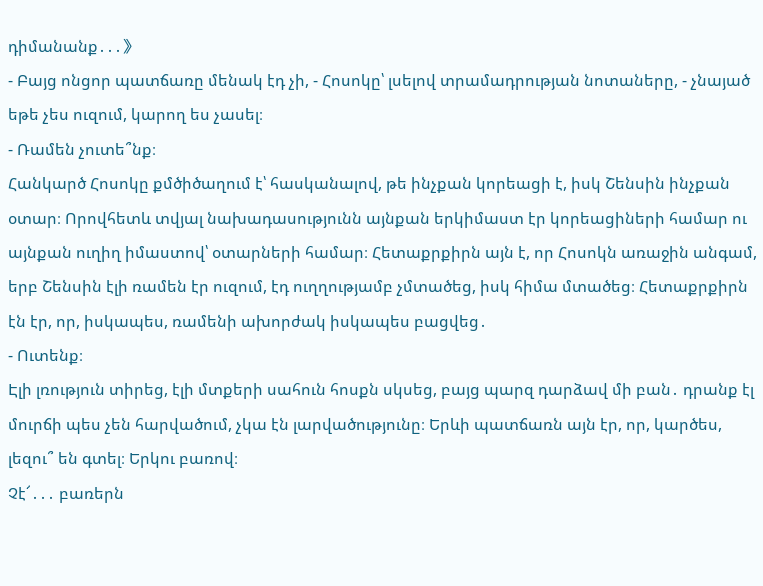դիմանանք․․․》
- Բայց ոնցոր պատճառը մենակ էդ չի, - Հոսոկը՝ լսելով տրամադրության նոտաները, - չնայած եթե չես ուզում, կարող ես չասել։
- Ռամեն չուտե՞նք։
Հանկարծ Հոսոկը քմծիծաղում է՝ հասկանալով, թե ինչքան կորեացի է, իսկ Շենսին ինչքան օտար։ Որովհետև տվյալ նախադասությունն այնքան երկիմաստ էր կորեացիների համար ու այնքան ուղիղ իմաստով՝ օտարների համար։ Հետաքրքիրն այն է, որ Հոսոկն առաջին անգամ, երբ Շենսին էլի ռամեն էր ուզում, էդ ուղղությամբ չմտածեց, իսկ հիմա մտածեց։ Հետաքրքիրն էն էր, որ, իսկապես, ռամենի ախորժակ իսկապես բացվեց․
- Ուտենք։
Էլի լռություն տիրեց, էլի մտքերի սահուն հոսքն սկսեց, բայց պարզ դարձավ մի բան․ դրանք էլ մուրճի պես չեն հարվածում, չկա էն լարվածությունը։ Երևի պատճառն այն էր, որ, կարծես, լեզու՞ են գտել։ Երկու բառով։
Չէ՜․․․ բառերն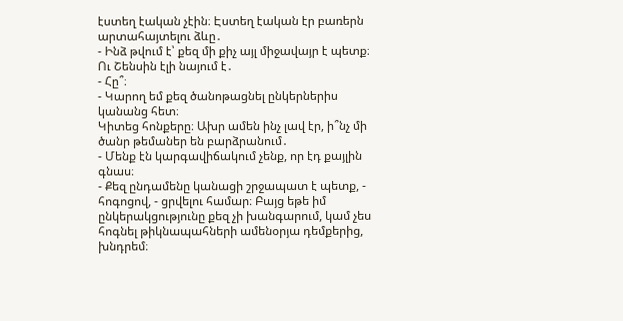էստեղ էական չէին։ Էստեղ էական էր բառերն արտահայտելու ձևը․
- Ինձ թվում է՝ քեզ մի քիչ այլ միջավայր է պետք։
Ու Շենսին էլի նայում է․
- Հը՞։
- Կարող եմ քեզ ծանոթացնել ընկերներիս կանանց հետ։
Կիտեց հոնքերը։ Ախր ամեն ինչ լավ էր, ի՞նչ մի ծանր թեմաներ են բարձրանում․
- Մենք էն կարգավիճակում չենք, որ էդ քայլին գնաս։
- Քեզ ընդամենը կանացի շրջապատ է պետք, - հոգոցով, - ցրվելու համար։ Բայց եթե իմ ընկերակցությունը քեզ չի խանգարում, կամ չես հոգնել թիկնապահների ամենօրյա դեմքերից, խնդրեմ։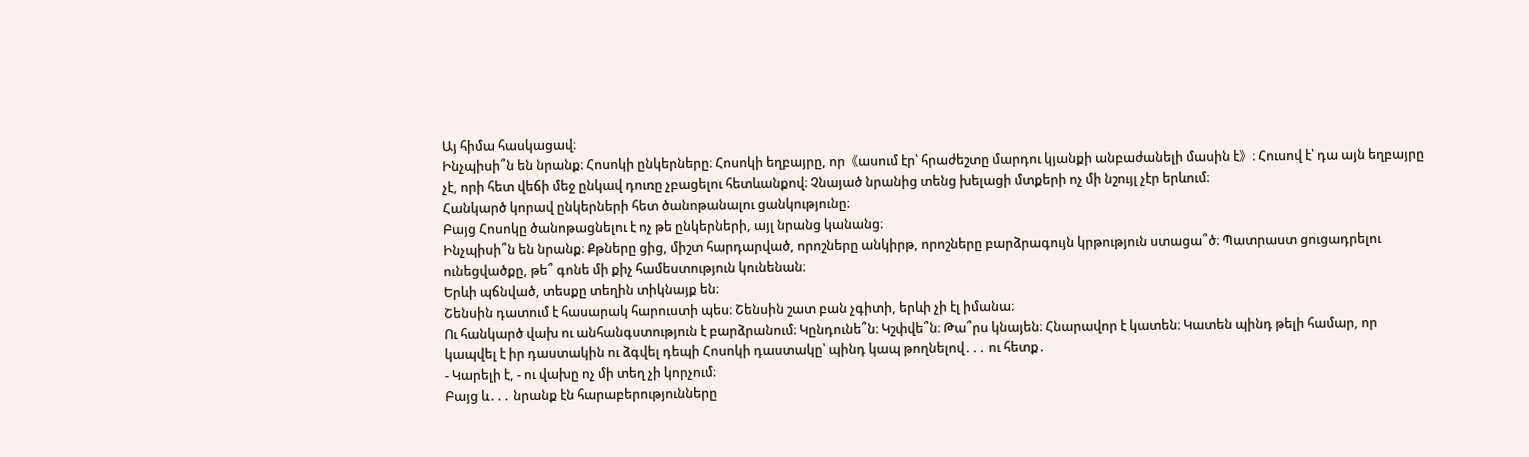Այ հիմա հասկացավ։
Ինչպիսի՞ն են նրանք։ Հոսոկի ընկերները։ Հոսոկի եղբայրը, որ《ասում էր՝ հրաժեշտը մարդու կյանքի անբաժանելի մասին է》։ Հուսով է՝ դա այն եղբայրը չէ, որի հետ վեճի մեջ ընկավ դուռը չբացելու հետևանքով։ Չնայած նրանից տենց խելացի մտքերի ոչ մի նշույլ չէր երևում։
Հանկարծ կորավ ընկերների հետ ծանոթանալու ցանկությունը։
Բայց Հոսոկը ծանոթացնելու է ոչ թե ընկերների, այլ նրանց կանանց։
Ինչպիսի՞ն են նրանք։ Քթները ցից, միշտ հարդարված, որոշները անկիրթ, որոշները բարձրագույն կրթություն ստացա՞ծ։ Պատրաստ ցուցադրելու ունեցվածքը, թե՞ գոնե մի քիչ համեստություն կունենան։
Երևի պճնված, տեսքը տեղին տիկնայք են։
Շենսին դատում է հասարակ հարուստի պես։ Շենսին շատ բան չգիտի, երևի չի էլ իմանա։
Ու հանկարծ վախ ու անհանգստություն է բարձրանում։ Կընդունե՞ն։ Կշփվե՞ն։ Թա՞րս կնայեն։ Հնարավոր է կատեն։ Կատեն պինդ թելի համար, որ կապվել է իր դաստակին ու ձգվել դեպի Հոսոկի դաստակը՝ պինդ կապ թողնելով․․․ ու հետք․
- Կարելի է, - ու վախը ոչ մի տեղ չի կորչում։
Բայց և․․․ նրանք էն հարաբերությունները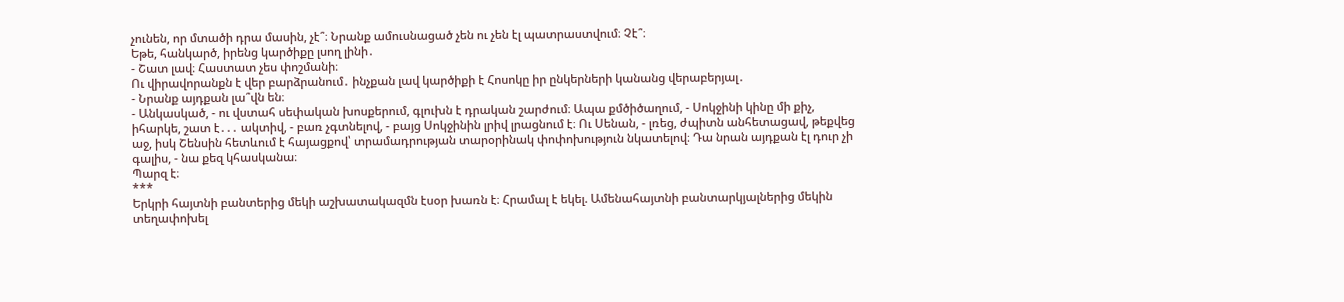չունեն, որ մտածի դրա մասին, չէ՞։ Նրանք ամուսնացած չեն ու չեն էլ պատրաստվում։ Չէ՞։
Եթե, հանկարծ, իրենց կարծիքը լսող լինի․
- Շատ լավ։ Հաստատ չես փոշմանի։
Ու վիրավորանքն է վեր բարձրանում․ ինչքան լավ կարծիքի է Հոսոկը իր ընկերների կանանց վերաբերյալ․
- Նրանք այդքան լա՞վն են։
- Անկասկած, - ու վստահ սեփական խոսքերում, գլուխն է դրական շարժում։ Ապա քմծիծաղում, - Սոկջինի կինը մի քիչ, իհարկե, շատ է․․․ ակտիվ, - բառ չգտնելով, - բայց Սոկջինին լրիվ լրացնում է։ Ու Սենան, - լռեց, ժպիտն անհետացավ, թեքվեց աջ, իսկ Շենսին հետևում է հայացքով՝ տրամադրության տարօրինակ փոփոխություն նկատելով։ Դա նրան այդքան էլ դուր չի գալիս, - նա քեզ կհասկանա։
Պարզ է։
***
Երկրի հայտնի բանտերից մեկի աշխատակազմն էսօր խառն է։ Հրամալ է եկել. Ամենահայտնի բանտարկյալներից մեկին տեղափոխել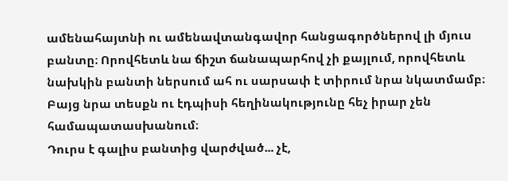ամենահայտնի ու ամենավտանգավոր հանցագործներով լի մյուս բանտը։ Որովհետև նա ճիշտ ճանապարհով չի քայլում, որովհետև նախկին բանտի ներսում ահ ու սարսափ է տիրում նրա նկատմամբ։ Բայց նրա տեսքն ու էդպիսի հեղինակությունը հեչ իրար չեն համապատասխանում։
Դուրս է գալիս բանտից վարժված... չէ,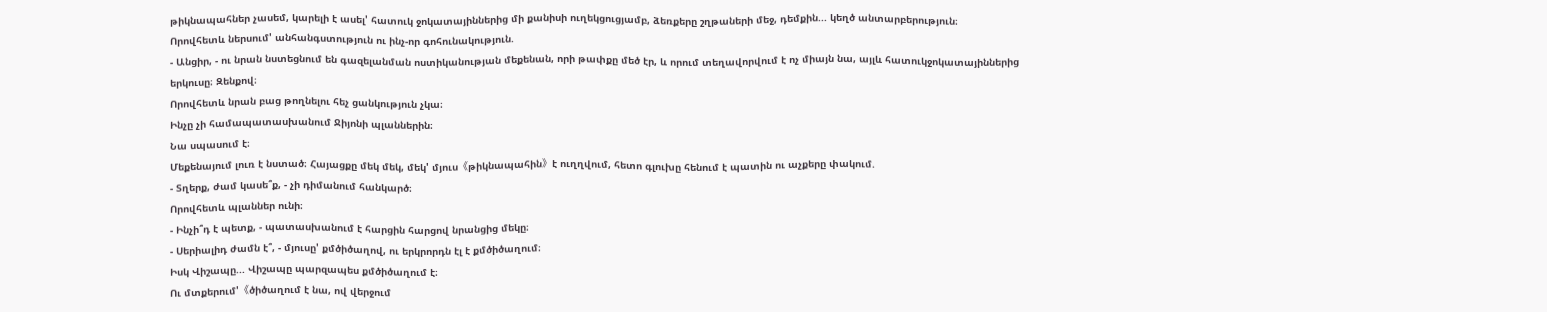թիկնապահներ չասեմ, կարելի է ասել' հատուկ ջոկատայիններից մի քանիսի ուղեկցուցյամբ, ձեռքերը շղթաների մեջ, դեմքին... կեղծ անտարբերություն։
Որովհետև ներսում' անհանգստություն ու ինչ-որ գոհունակություն.
- Անցիր, - ու նրան նստեցնում են գազելանման ոստիկանության մեքենան, որի թափքը մեծ էր, և որում տեղավորվում է ոչ միայն նա, այլև հատուկջոկատայիններից երկուսը։ Զենքով։
Որովհետև նրան բաց թողնելու հեչ ցանկություն չկա։
Ինչը չի համապատասխանում Ջիյոնի պլաններին։
Նա սպասում է։
Մեքենայում լուռ է նստած։ Հայացքը մեկ մեկ, մեկ' մյուս《թիկնապահին》է ուղղվում, հետո գլուխը հենում է պատին ու աչքերը փակում.
- Տղերք, ժամ կասե՞ք, - չի դիմանում հանկարծ։
Որովհետև պլաններ ունի։
- Ինչի՞դ է պետք, - պատասխանում է հարցին հարցով նրանցից մեկը։
- Սերիալիդ ժամն է՞, - մյուսը' քմծիծաղով, ու երկրորդն էլ է քմծիծաղում։
Իսկ Վիշապը... Վիշապը պարզապես քմծիծաղում է։
Ու մտքերում'《ծիծաղում է նա, ով վերջում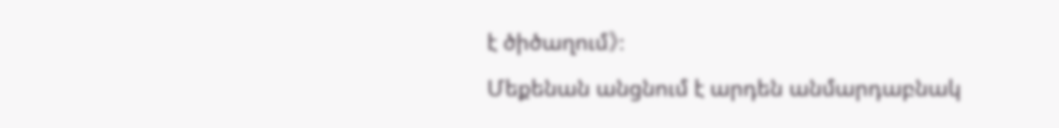է ծիծաղում》։
Մեքենան անցնում է արդեն անմարդաբնակ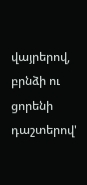վայրերով, բրնձի ու ցորենի դաշտերով'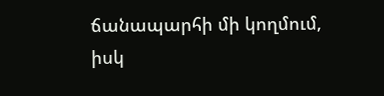ճանապարհի մի կողմում, իսկ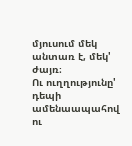մյուսում մեկ անտառ է, մեկ' ժայռ։
Ու ուղղությունը' դեպի ամենաապահով ու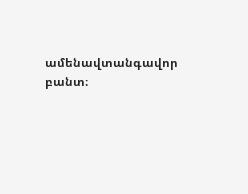ամենավտանգավոր բանտ։